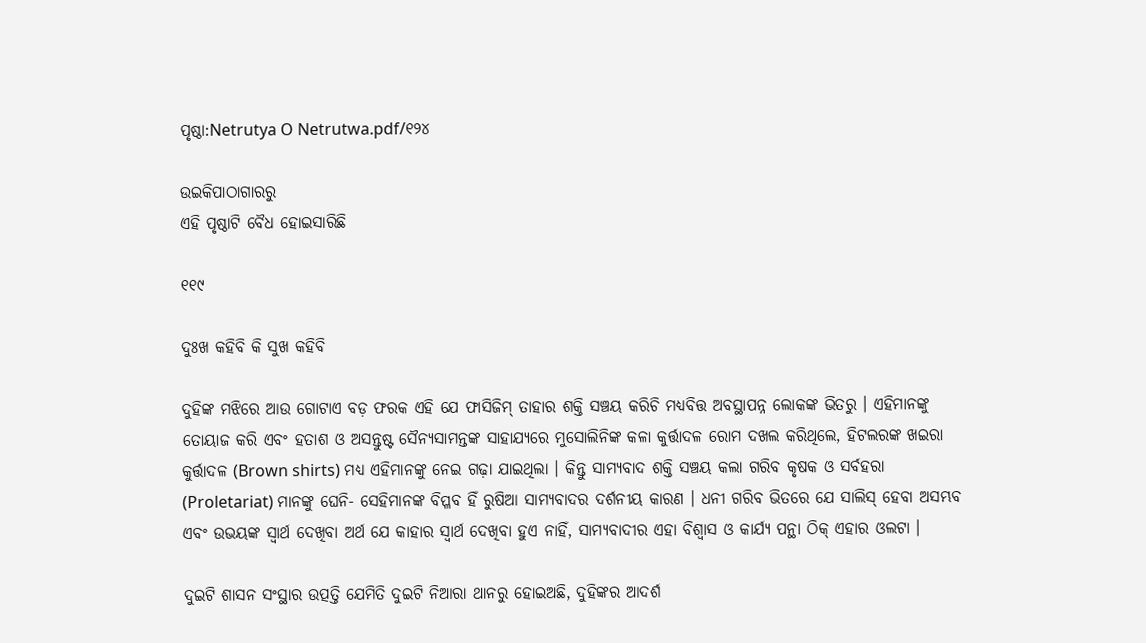ପୃଷ୍ଠା:Netrutya O Netrutwa.pdf/୧୨୪

ଉଇକିପାଠାଗାର‌ରୁ
ଏହି ପୃଷ୍ଠାଟି ବୈଧ ହୋଇସାରିଛି

୧୧୯

ଦୁଃଖ କ‌ହିବି କି ସୁଖ କ‌ହିବି

ଦୁହିଙ୍କ ମଝିରେ ଆଉ ଗୋଟାଏ ବଡ଼ ଫରକ ଏହି ଯେ ଫାସିଜିମ୍ ତାହାର ଶକ୍ତି ସଞ୍ଚୟ କରିଚି ମଧ୍ୟବିତ୍ତ ଅବସ୍ଥାପନ୍ନ ଲୋକଙ୍କ ଭିତରୁ । ଏହିମାନଙ୍କୁ ତୋୟାଜ କରି ଏବଂ ହତାଶ ଓ ଅସନ୍ତୁଷ୍ଟ ସୈନ୍ୟସାମନ୍ତଙ୍କ ସାହାଯ୍ୟରେ ମୁସୋଲିନିଙ୍କ କଳା କୁର୍ତ୍ତାଦଳ ରୋମ ଦଖଲ କରିଥିଲେ, ହିଟଲରଙ୍କ ଖଇରା କୁର୍ତ୍ତାଦଳ (Brown shirts) ମଧ୍ୟ ଏହିମାନଙ୍କୁ ନେଇ ଗଢ଼ା ଯାଇଥିଲା । କିନ୍ତୁ ସାମ୍ୟବାଦ ଶକ୍ତି ସଞ୍ଚୟ କଲା ଗରିବ କୃଷକ ଓ ସର୍ବ‌ହରା (Proletariat) ମାନଙ୍କୁ ଘେନି- ସେହିମାନଙ୍କ ବିପ୍ଳବ ହିଁ ରୁଷିଆ ସାମ୍ୟବାଦର ଦର୍ଶନୀୟ କାରଣ । ଧନୀ ଗରିବ ଭିତରେ ଯେ ସାଲିସ୍ ହେବା ଅସମ୍ଭବ ଏବଂ ଉଭୟଙ୍କ ସ୍ୱାର୍ଥ ଦେଖିବା ଅର୍ଥ ଯେ କାହାର ସ୍ୱାର୍ଥ ଦେଖିବା ହୁଏ ନାହିଁ, ସାମ୍ୟବାଦୀର ଏହା ବିଶ୍ୱାସ ଓ କାର୍ଯ୍ୟ ପନ୍ଥା ଠିକ୍ ଏହାର ଓଲଟା ।

ଦୁଇଟି ଶାସନ ସଂସ୍ଥାର ଉତ୍ପତ୍ତି ଯେମିତି ଦୁଇଟି ନିଆରା ଥାନରୁ ହୋଇଅଛି, ଦୁହିଙ୍କର ଆଦର୍ଶ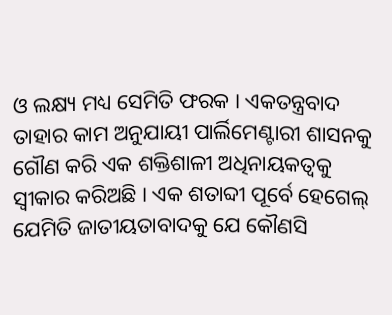ଓ ଲକ୍ଷ୍ୟ ମଧ୍ୟ ସେମିତି ଫରକ । ଏକତନ୍ତ୍ରବାଦ ତାହାର କାମ ଅନୁଯାୟୀ ପାର୍ଲିମେଣ୍ଟାରୀ ଶାସନ‌କୁ ଗୌଣ କରି ଏକ ଶକ୍ତିଶାଳୀ ଅଧିନାୟକତ୍ୱକୁ ସ୍ୱୀକାର କରିଅଛି । ଏକ ଶତାବ୍ଦୀ ପୂର୍ବେ ହେଗେଲ୍ ଯେମିତି ଜାତୀୟତାବାଦକୁ ଯେ କୌଣସି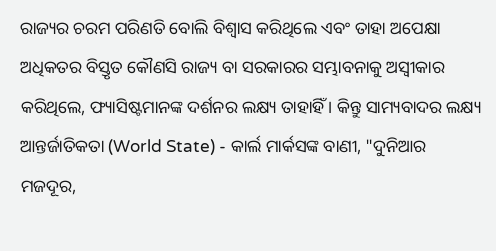ରାଜ୍ୟର ଚରମ ପରିଣତି ବୋଲି ବିଶ୍ୱାସ କରିଥିଲେ ଏବଂ ତାହା ଅପେକ୍ଷା ଅଧିକତର ବିସ୍ତୃତ କୌଣସି ରାଜ୍ୟ ବା ସରକାରର ସମ୍ଭାବନାକୁ ଅସ୍ୱୀକାର କରିଥିଲେ, ଫ୍ୟାସିଷ୍ଟମାନଙ୍କ ଦର୍ଶନର ଲକ୍ଷ୍ୟ ତାହାହିଁ । କିନ୍ତୁ ସାମ୍ୟବାଦର ଲକ୍ଷ୍ୟ ଆନ୍ତର୍ଜାତିକତା (World State) - କାର୍ଲ ମାର୍କସଙ୍କ ବାଣୀ, "ଦୁନିଆର ମଜଦୂର,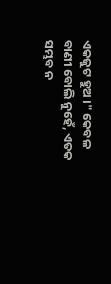ଏକଜୁଟ ହୁଅ ।" କେବଳ ବାଣୀ ବୋଲି ନୁହେଁ, ଏତକ ସମ୍ଭବ ନ